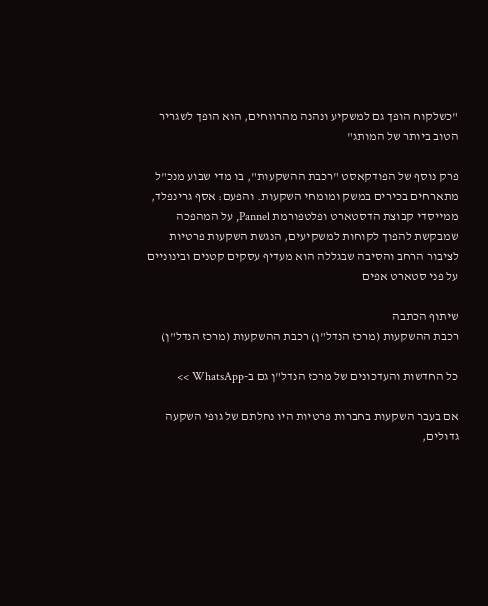"כשלקוח הופך גם למשקיע ונהנה מהרווחים, הוא הופך לשגריר הטוב ביותר של המותג"

פרק נוסף של הפודקאסט "רכבת ההשקעות", בו מדי שבוע מנכ"ל מתארחים בכירים במשק ומומחי השקעות. והפעם: אסף גרינפלד, ממייסדי קבוצת הדסטארט ופלטפורמת Pannel, על המהפכה שמבקשת להפוך לקוחות למשקיעים, הנגשת השקעות פרטיות לציבור הרחב והסיבה שבגללה הוא מעדיף עסקים קטנים ובינוניים על פני סטארט אפים

שיתוף הכתבה
רכבת ההשקעות (מרכז הנדל"ן) רכבת ההשקעות (מרכז הנדל"ן)

כל החדשות והעדכונים של מרכז הנדל"ן גם ב-WhatsApp >>

אם בעבר השקעות בחברות פרטיות היו נחלתם של גופי השקעה גדולים,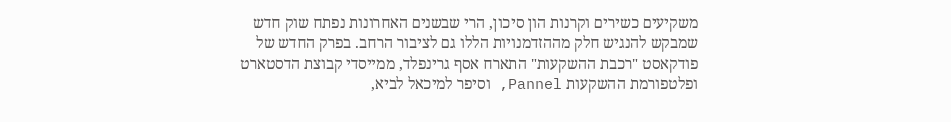משקיעים כשירים וקרנות הון סיכון, הרי שבשנים האחרונות נפתח שוק חדש שמבקש להנגיש חלק מההזדמנויות הללו גם לציבור הרחב. בפרק החדש של פודקאסט "רכבת ההשקעות" התארח אסף גרינפלד, ממייסדי קבוצת הדסטארט ופלטפורמת ההשקעות Pannel, וסיפר למיכאל לביא,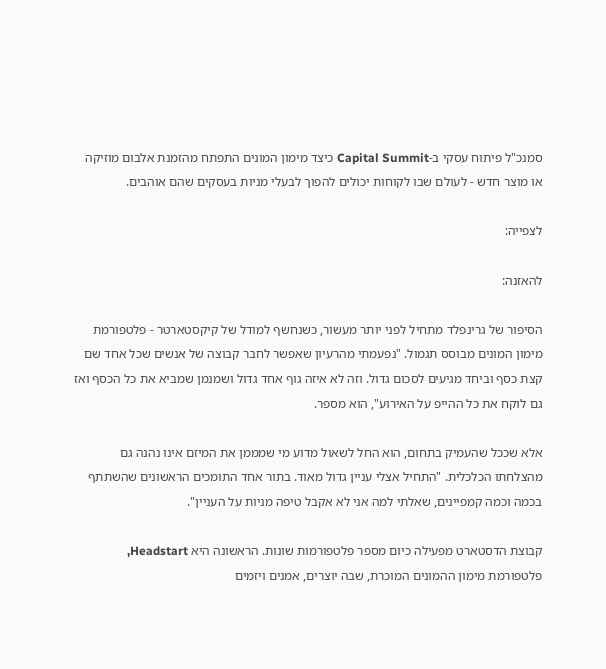סמנכ"ל פיתוח עסקי ב-Capital Summit כיצד מימון המונים התפתח מהזמנת אלבום מוזיקה או מוצר חדש - לעולם שבו לקוחות יכולים להפוך לבעלי מניות בעסקים שהם אוהבים.

לצפייה:

להאזנה:

הסיפור של גרינפלד מתחיל לפני יותר מעשור, כשנחשף למודל של קיקסטארטר - פלטפורמת מימון המונים מבוסס תגמול. "נפעמתי מהרעיון שאפשר לחבר קבוצה של אנשים שכל אחד שם קצת כסף וביחד מגיעים לסכום גדול. וזה לא איזה גוף אחד גדול ושמנמן שמביא את כל הכסף ואז גם לוקח את כל ההייפ על האירוע", הוא מספר.

אלא שככל שהעמיק בתחום, הוא החל לשאול מדוע מי שמממן את המיזם אינו נהנה גם מהצלחתו הכלכלית. "התחיל אצלי עניין גדול מאוד. בתור אחד התומכים הראשונים שהשתתף בכמה וכמה קמפיינים, שאלתי למה אני לא אקבל טיפה מניות על העניין".

קבוצת הדסטארט מפעילה כיום מספר פלטפורמות שונות. הראשונה היא Headstart, פלטפורמת מימון ההמונים המוכרת, שבה יוצרים, אמנים ויזמים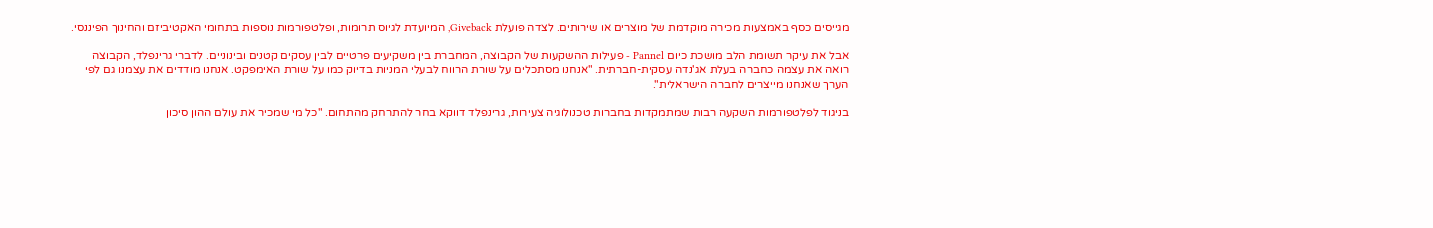מגייסים כסף באמצעות מכירה מוקדמת של מוצרים או שירותים. לצדה פועלת Giveback, המיועדת לגיוס תרומות, ופלטפורמות נוספות בתחומי האקטיביזם והחינוך הפיננסי.

אבל את עיקר תשומת הלב מושכת כיום Pannel - פעילות ההשקעות של הקבוצה, המחברת בין משקיעים פרטיים לבין עסקים קטנים ובינוניים. לדברי גרינפלד, הקבוצה רואה את עצמה כחברה בעלת אג'נדה עסקית-חברתית. "אנחנו מסתכלים על שורת הרווח לבעלי המניות בדיוק כמו על שורת האימפקט. אנחנו מודדים את עצמנו גם לפי הערך שאנחנו מייצרים לחברה הישראלית".

בניגוד לפלטפורמות השקעה רבות שמתמקדות בחברות טכנולוגיה צעירות, גרינפלד דווקא בחר להתרחק מהתחום. "כל מי שמכיר את עולם ההון סיכון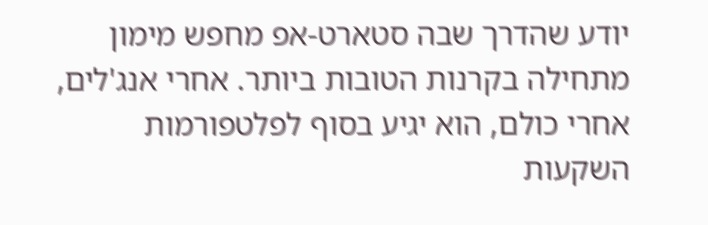יודע שהדרך שבה סטארט-אפ מחפש מימון מתחילה בקרנות הטובות ביותר. אחרי אנג'לים, אחרי כולם, הוא יגיע בסוף לפלטפורמות השקעות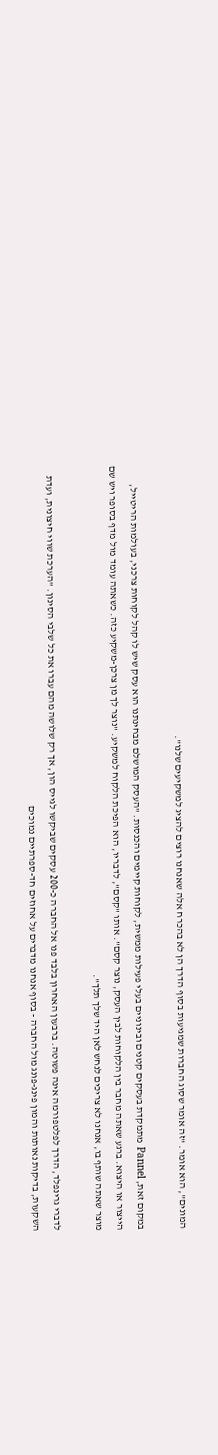המונים", הוא אומר. "זה אומר שסוג החברות שמגיעות בסוף הדרך הן לא בהכרח אלה שאנחנו רוצים להציג למשקיעים שלנו".

במקום זאת, Pannel מתמקדת בעסקים קטנים ובינוניים בעלי פעילות ממשית, לקוחות קיימים והכנסות. "העסק המושלם מבחינתנו הוא עסק שיש לו קהל לקוחות צרכני, בעולמות הריטייל, הייצור או היצוא. ברגע שאתה מחבר בין הלקוחות לבין העסק, נוצר קסם". אותו "קסם", לדבריו, הוא הפיכת הלקוח למשקיע. "נוצר לך מן צרכן-משקיע כזה. כשאתה עומד מול מדף בסופר ויש שם מוצר שאתה שותף בו, אנחנו לא צריכים לנחש לאן היד שלך תלך".

לדברי גרינפלד, הדרך לפלטפורמה אינה פשוטה. ברבעון האחרון בלבד פנו אל החברה כ-200 עסקים שביקשו לגייס הון, אך רק שלושה מהם עברו את כל שלבי הסינון. "הערכת שווי חיצונית, ועדת השקעות, בדיקות נאותות והמון פינג-פונג מול החברה - בסוף אנחנו מדברים על אחוזים חד-ספרתיים נמוכים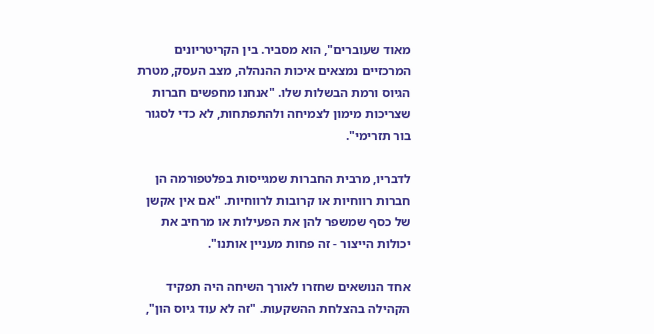מאוד שעוברים", הוא מסביר. בין הקריטריונים המרכזיים נמצאים איכות ההנהלה, מצב העסק, מטרת הגיוס ורמת הבשלות שלו. "אנחנו מחפשים חברות שצריכות מימון לצמיחה ולהתפתחות, לא כדי לסגור בור תזרימי".

לדבריו, מרבית החברות שמגייסות בפלטפורמה הן חברות רווחיות או קרובות לרווחיות. "אם אין אקשן של כסף שמשפר להן את הפעילות או מרחיב את יכולות הייצור - זה פחות מעניין אותנו".

אחד הנושאים שחזרו לאורך השיחה היה תפקיד הקהילה בהצלחת ההשקעות. "זה לא עוד גיוס הון",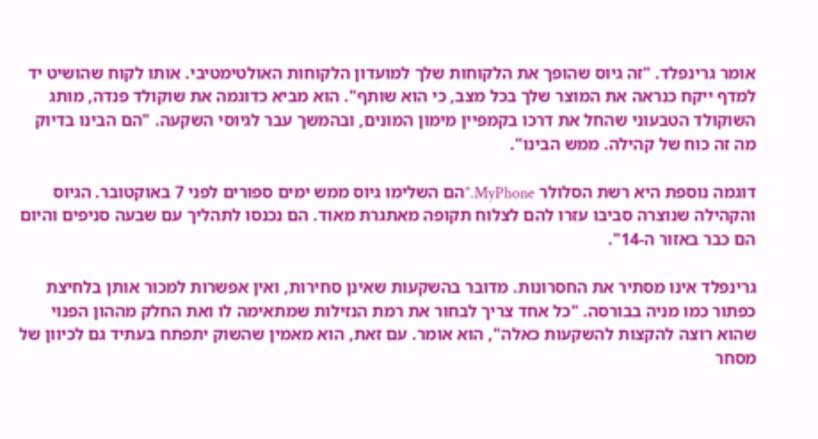אומר גרינפלד. "זה גיוס שהופך את הלקוחות שלך למועדון הלקוחות האולטימטיבי. אותו לקוח שהושיט יד למדף ייקח כנראה את המוצר שלך בכל מצב, כי הוא שותף". הוא מביא כדוגמה את שוקולד פנדה, מותג השוקולד הטבעוני שהחל את דרכו בקמפיין מימון המונים, ובהמשך עבר לגיוסי השקעה. "הם הבינו בדיוק מה זה כוח של קהילה. ממש הבינו".

דוגמה נוספת היא רשת הסלולר MyPhone."הם השלימו גיוס ממש ימים ספורים לפני 7 באוקטובר. הגיוס והקהילה שנוצרה סביבו עזרו להם לצלוח תקופה מאתגרת מאוד. הם נכנסו לתהליך עם שבעה סניפים והיום הם כבר באזור ה-14".

גרינפלד אינו מסתיר את החסרונות. מדובר בהשקעות שאינן סחירות, ואין אפשרות למכור אותן בלחיצת כפתור כמו מניה בבורסה. "כל אחד צריך לבחור את רמת הנזילות שמתאימה לו ואת החלק מההון הפנוי שהוא רוצה להקצות להשקעות כאלה", הוא אומר. עם זאת, הוא מאמין שהשוק יתפתח בעתיד גם לכיוון של מסחר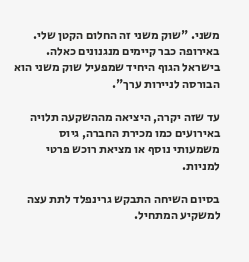משני. "שוק משני זה החלום הקטן שלי. באירופה כבר קיימים מנגנונים כאלה. בישראל הגוף היחיד שמפעיל שוק משני הוא הבורסה לניירות ערך".

עד שזה יקרה, היציאה מההשקעה תלויה באירועים כמו מכירת החברה, גיוס משמעותי נוסף או מציאת רוכש פרטי למניות.

בסיום השיחה התבקש גרינפלד לתת עצה למשקיע המתחיל.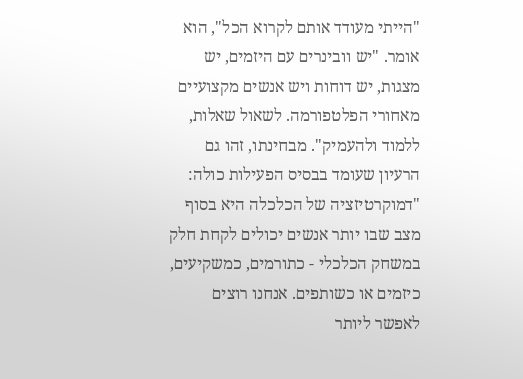"הייתי מעודד אותם לקרוא הכל", הוא אומר. "יש וובינרים עם היזמים, יש מצגות, יש דוחות ויש אנשים מקצועיים מאחורי הפלטפורמה. לשאול שאלות, ללמוד ולהעמיק". מבחינתו, זהו גם הרעיון שעומד בבסיס הפעילות כולה: "דמוקרטיזציה של הכלכלה היא בסוף מצב שבו יותר אנשים יכולים לקחת חלק במשחק הכלכלי - כתורמים, כמשקיעים, כיזמים או כשותפים. אנחנו רוצים לאפשר ליותר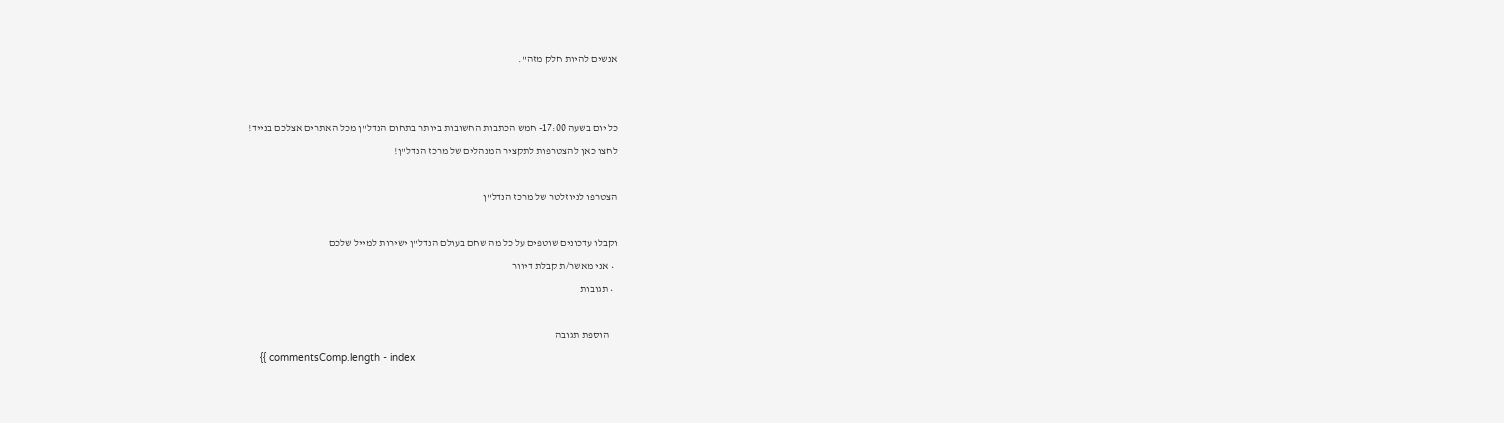אנשים להיות חלק מזה".


כל יום בשעה 17:00- חמש הכתבות החשובות ביותר בתחום הנדל"ן מכל האתרים אצלכם בנייד!
לחצו כאן להצטרפות לתקציר המנהלים של מרכז הנדל"ן!

הצטרפו לניוזלטר של מרכז הנדל"ן

וקבלו עדכונים שוטפים על כל מה שחם בעולם הנדל"ן ישירות למייל שלכם
  • אני מאשר/ת קבלת דיוור
  • תגובות

    הוספת תגובה
    {{ commentsComp.length - index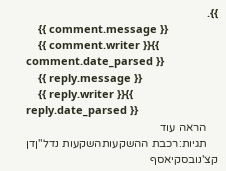}}.
    {{ comment.message }}
    {{ comment.writer }}{{ comment.date_parsed }}
    {{ reply.message }}
    {{ reply.writer }}{{ reply.date_parsed }}
    הראה עוד
    תגיות:רכבת ההשקעותהשקעות נדל"ןדן קצ'נובסקיאסף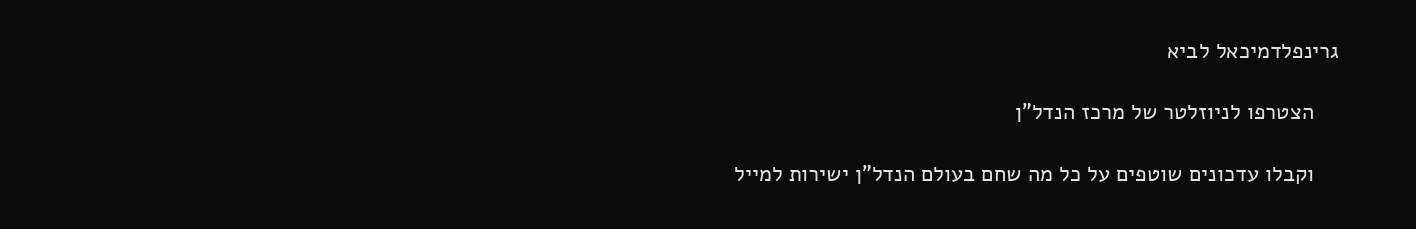גרינפלדמיכאל לביא

    הצטרפו לניוזלטר של מרכז הנדל"ן

    וקבלו עדכונים שוטפים על כל מה שחם בעולם הנדל"ן ישירות למייל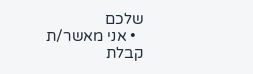שלכם
  • אני מאשר/ת קבלת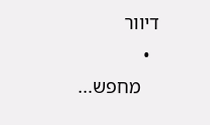דיוור
  •
    מחפש...